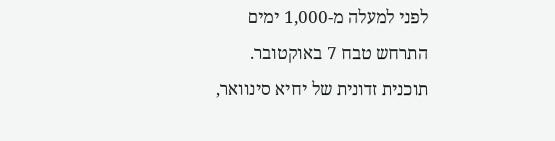לפני למעלה מ-1,000 ימים התרחש טבח 7 באוקטובר. תוכנית זדונית של יחיא סינוואר,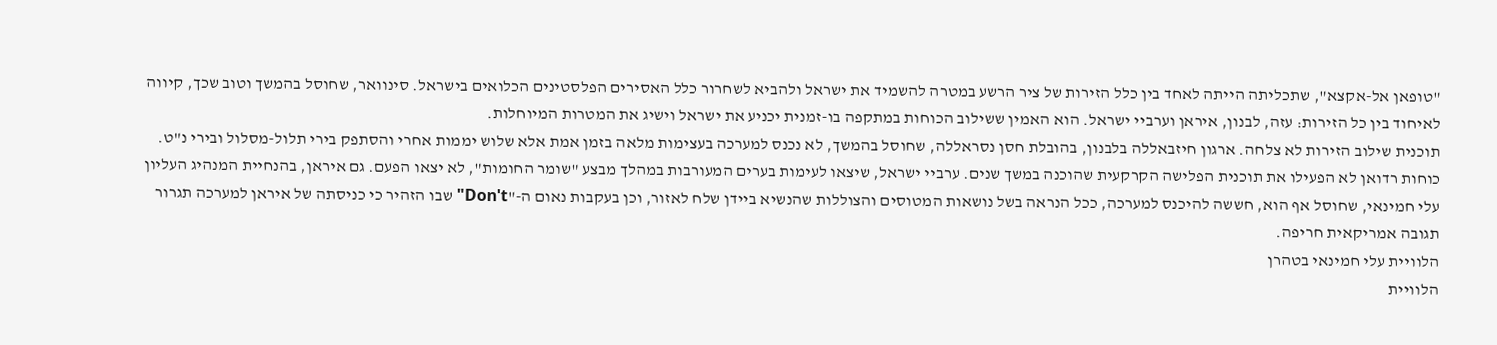"טופאן אל-אקצא", שתכליתה הייתה לאחד בין כלל הזירות של ציר הרשע במטרה להשמיד את ישראל ולהביא לשחרור כלל האסירים הפלסטינים הכלואים בישראל. סינוואר, שחוסל בהמשך וטוב שכך, קיווה לאיחוד בין כל הזירות: עזה, לבנון, איראן וערביי ישראל. הוא האמין ששילוב הכוחות במתקפה בו-זמנית יכניע את ישראל וישיג את המטרות המיוחלות.
תוכנית שילוב הזירות לא צלחה. ארגון חיזבאללה בלבנון, בהובלת חסן נסראללה, שחוסל בהמשך, לא נכנס למערכה בעצימות מלאה בזמן אמת אלא שלוש יממות אחרי והסתפק בירי תלול-מסלול ובירי נ"ט. כוחות רדואן לא הפעילו את תוכנית הפלישה הקרקעית שהוכנה במשך שנים. ערביי ישראל, שיצאו לעימות בערים המעורבות במהלך מבצע "שומר החומות", לא יצאו הפעם. גם איראן, בהנחיית המנהיג העליון עלי חמינאי, שחוסל אף הוא, חששה להיכנס למערכה, ככל הנראה בשל נושאות המטוסים והצוללות שהנשיא ביידן שלח לאזור, וכן בעקבות נאום ה-"Don't" שבו הזהיר כי כניסתה של איראן למערכה תגרור תגובה אמריקאית חריפה.
הלוויית עלי חמינאי בטהרן
הלוויית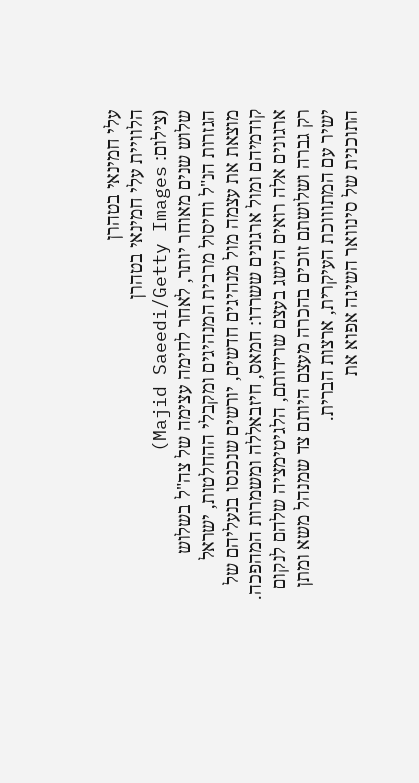עלי חמינאי בטהרן
הלוויית עלי חמינאי בטהרן
(צילום: Majid Saeedi/Getty Images)
שלוש שנים מאוחר יותר, לאחר לחימה עצימה של צה"ל בשלוש הגזרות הנ"ל וחיסול מרבית המנהיגים ומקבלי ההחלטות, ישראל מוצאת את עצמה מול מנהיגים חדשים, יורשים שנכנסו בנעליהם של קודמיהם ומול ארגונים ששרדו: חמאס, חיזבאללה ומשמרות המהפכה. ארגונים אלה רואים הישג בעצם שרידותם, הלגיטימציה שלהם לנקום רק גברה ושלושתם זוכים בהכרה מעצם היותם צד שמנהל משא ומתן ישיר עם המתוווכת העיקרית, ארצות הברית.
התוכנית של סינוואר השיגה אפוא את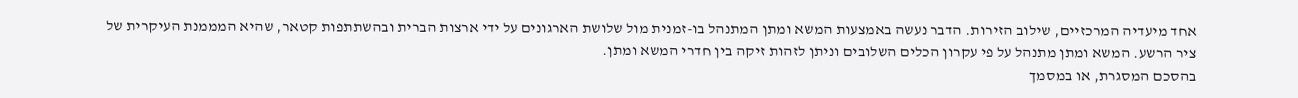אחד מיעדיה המרכזיים, שילוב הזירות. הדבר נעשה באמצעות המשא ומתן המתנהל בו-זמנית מול שלושת הארגונים על ידי ארצות הברית ובהשתתפות קטאר, שהיא המממנת העיקרית של ציר הרשע. המשא ומתן מתנהל על פי עקרון הכלים השלובים וניתן לזהות זיקה בין חדרי המשא ומתן.
בהסכם המסגרת, או במסמך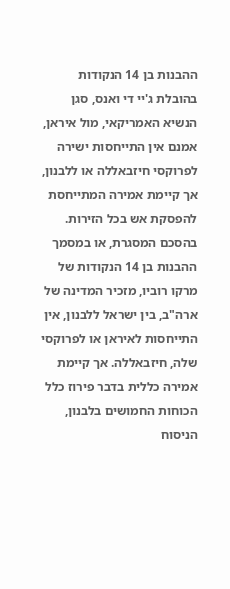ההבנות בן 14 הנקודות בהובלת ג'יי די ואנס, סגן הנשיא האמריקאי, מול איראן, אמנם אין התייחסות ישירה לפרוקסי חיזבאללה או ללבנון, אך קיימת אמירה המתייחסת להפסקת אש בכל הזירות. בהסכם המסגרת, או במסמך ההבנות בן 14 הנקודות של מרקו רוביו, מזכיר המדינה של ארה"ב, בין ישראל ללבנון, אין התייחסות לאיראן או לפרוקסי שלה, חיזבאללה. אך קיימת אמירה כללית בדבר פירוז כלל הכוחות החמושים בלבנון, הניסוח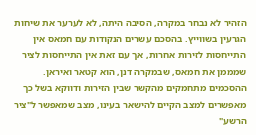הזהיר לא נבחר במקרה, הסיבה היתה, לא לערער את שיחות הגרעין בשווייץ. בהסכם עשרים הנקודות עם חמאס אין התייחסות לזירות אחרות, אך עם זאת אין התייחסות לציר שמממן את חמאס, שבמקרה דנן, הוא קטאר ואיראן.
ההסכמים מתחמקים מהקשר שבין הזירות ודווקא בשל כך מאפשרים למצב הקיים להישאר בעינו, מצב שמאפשר ל"ציר הרשע"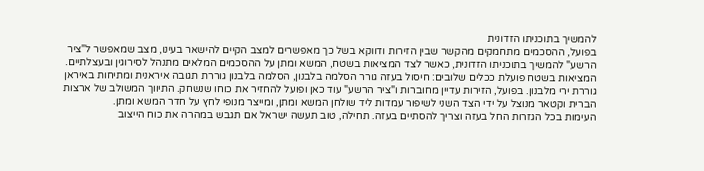להמשיך בתוכניתו הזדונית
בפועל, ההסכמים מתחמקים מהקשר שבין הזירות ודווקא בשל כך מאפשרים למצב הקיים להישאר בעינו, מצב שמאפשר ל"ציר הרשע" להמשיך בתוכניתו הזדונית, כאשר לצד המציאות בשטח, המשא ומתן על ההסכמים המלאים מתנהל לסירוגין ובעצלתיים.
המציאות בשטח פועלת ככלים שלובים: חיסול בעזה גורר הסלמה בלבנון, הסלמה בלבנון גוררת תגובה איראנית ומתיחות באיראן גוררת ירי מלבנון. בפועל, הזירות עדיין מחוברות ו"ציר הרשע" עוד כאן ופועל להחזיר את כוחו שנשחק. התיווך המשולב של ארצות הברית וקטאר מנוצל על ידי הצד השני לשיפור עמדות ליד שולחן המשא ומתן, ומייצר מנופי לחץ על חדר המשא ומתן.
העימות בכל הגזרות החל בעזה וצריך להסתיים בעזה. תחילה, טוב תעשה ישראל אם תגבש במהרה את כוח הייצוב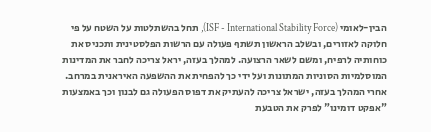הבין-לאומי (ISF - International Stability Force), תחל בהשתלטות על השטח על פי חלוקה לאזורים, ובשלב הראשון תשתף פעולה עם הרשות הפלסטינית ותכניס את כוחותיה לרפיח, ומשם לשאר הרצועה. למהלך בעזה, יראל צריכה לחבר את המדינות המוסלמיות הסוניות המתונות ועל ידי כך להפחית את ההשפעה האיראנית במרחב. אחרי המהלך בעזה, ישראל צריכה להעתיק את דפוס הפעולה גם לבנון וכך באמצעות "אפקט דומינו" לפרק את הטבעת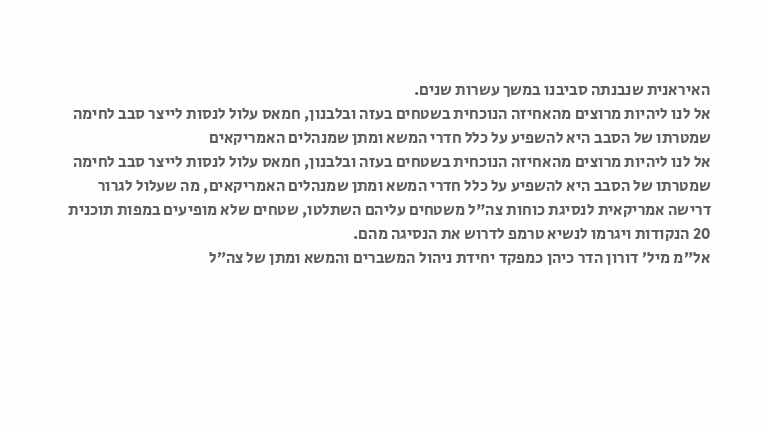האיראנית שנבנתה סביבנו במשך עשרות שנים.
אל לנו ליהיות מרוצים מהאחיזה הנוכחית בשטחים בעזה ובלבנון, חמאס עלול לנסות לייצר סבב לחימה שמטרתו של הסבב היא להשפיע על כלל חדרי המשא ומתן שמנהלים האמריקאים
אל לנו ליהיות מרוצים מהאחיזה הנוכחית בשטחים בעזה ובלבנון, חמאס עלול לנסות לייצר סבב לחימה שמטרתו של הסבב היא להשפיע על כלל חדרי המשא ומתן שמנהלים האמריקאים, מה שעלול לגרור דרישה אמריקאית לנסיגת כוחות צה"ל משטחים עליהם השתלטו, שטחים שלא מופיעים במפות תוכנית 20 הנקודות ויגרמו לנשיא טרמפ לדרוש את הנסיגה מהם.
אל״מ מיל׳ דורון הדר כיהן כמפקד יחידת ניהול המשברים והמשא ומתן של צה״ל